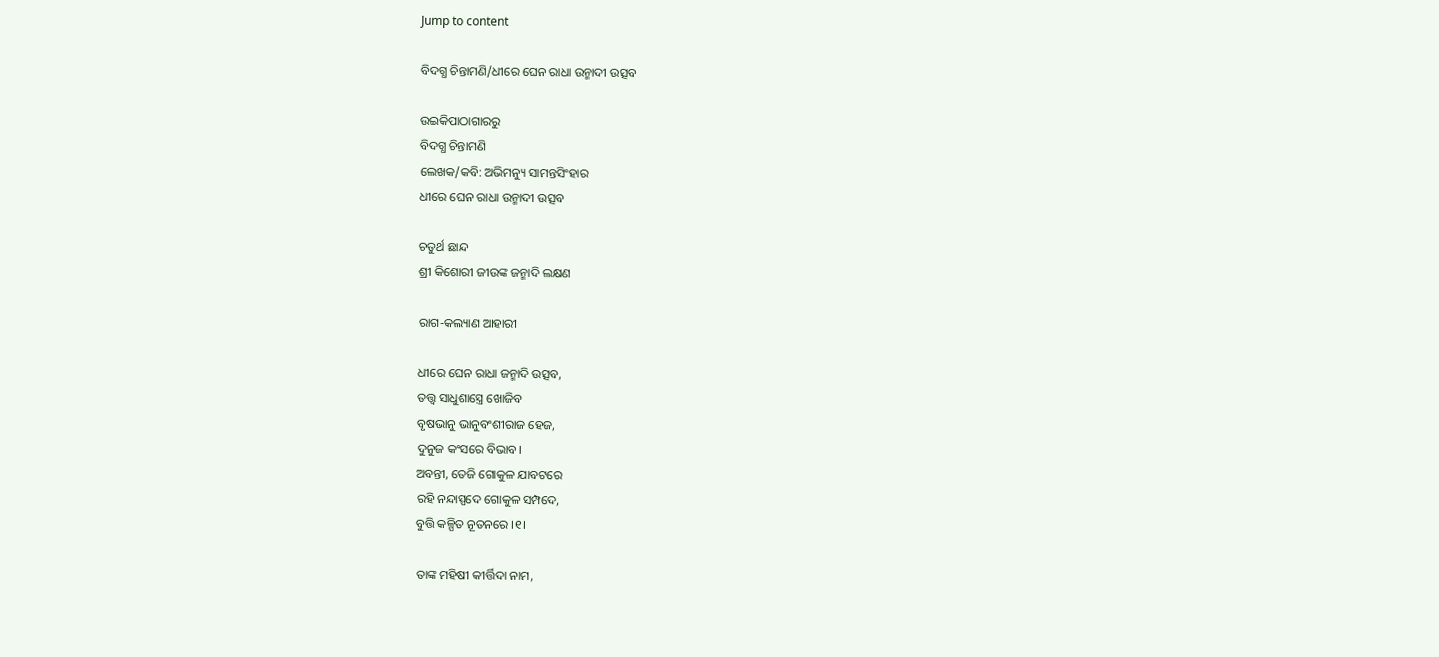Jump to content

ବିଦଗ୍ଧ ଚିନ୍ତାମଣି/ଧୀରେ ଘେନ ରାଧା ଉନ୍ମାଦୀ ଉତ୍ସବ

ଉଇକିପାଠାଗାର‌ରୁ
ବିଦଗ୍ଧ ଚିନ୍ତାମଣି
ଲେଖକ/କବି: ଅଭିମନ୍ୟୁ ସାମନ୍ତସିଂହାର
ଧୀରେ ଘେନ ରାଧା ଉନ୍ମାଦୀ ଉତ୍ସବ

ଚତୁର୍ଥ ଛାନ୍ଦ
ଶ୍ରୀ କିଶୋରୀ ଜୀଉଙ୍କ ଜନ୍ମାଦି ଲକ୍ଷଣ

ରାଗ-କଲ୍ୟାଣ ଆହାରୀ

ଧୀରେ ଘେନ ରାଧା ଜନ୍ମାଦି ଉତ୍ସବ,
ତତ୍ତ୍ୱ ସାଧୁଶାସ୍ତ୍ରେ ଖୋଜିବ
ବୃଷଭାନୁ ଭାନୁବଂଶୀରାଜ ହେଜ,
ଦୁନୁଜ କଂସରେ ବିଭାବ।
ଅବନ୍ତୀ, ତେଜି ଗୋକୁଳ ଯାବଟରେ
ରହି ନନ୍ଦାସ୍ପଦେ ଗୋକୁଳ ସମ୍ପଦେ,
ବୁତ୍ତି କଳ୍ପିତ ନୂତନରେ ।୧।

ତାଙ୍କ ମହିଷୀ କୀର୍ତ୍ତିଦା ନାମ,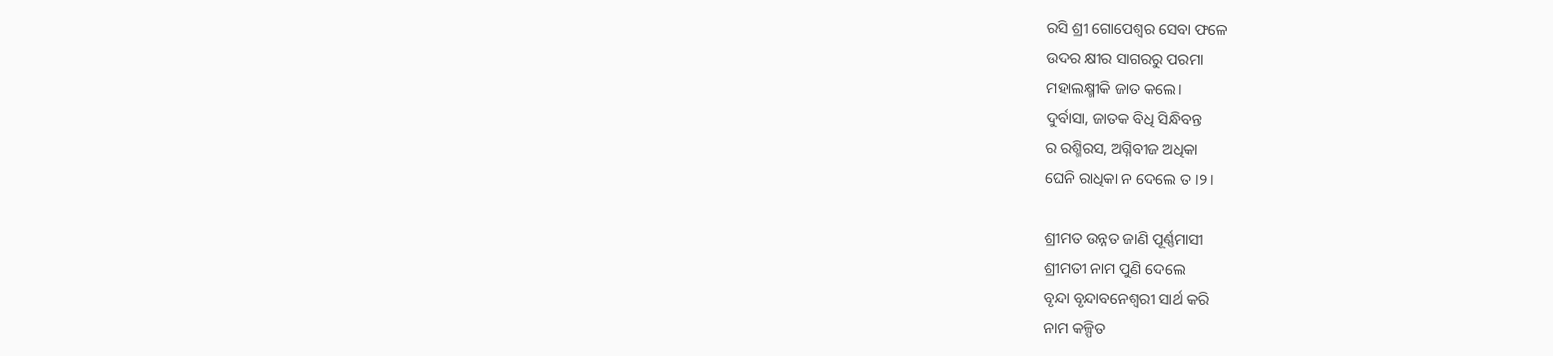ରସି ଶ୍ରୀ ଗୋପେଶ୍ୱର ସେବା ଫଳେ
ଉଦର କ୍ଷୀର ସାଗରରୁ ପରମା
ମହାଲକ୍ଷ୍ମୀକି ଜାତ କଲେ।
ଦୁର୍ବାସା, ଜାତକ ବିଧି ସିନ୍ଧିବନ୍ତ
ର ରଶ୍ମିରସ, ଅଗ୍ନିବୀଜ ଅଧିକା
ଘେନି ରାଧିକା ନ ଦେଲେ ତ ।୨।

ଶ୍ରୀମତ ଉନ୍ନତ ଜାଣି ପୂର୍ଣ୍ଣମାସୀ
ଶ୍ରୀମତୀ ନାମ ପୁଣି ଦେଲେ
ବୃନ୍ଦା ବୃନ୍ଦାବନେଶ୍ୱରୀ ସାର୍ଥ କରି
ନାମ କଳ୍ପିତ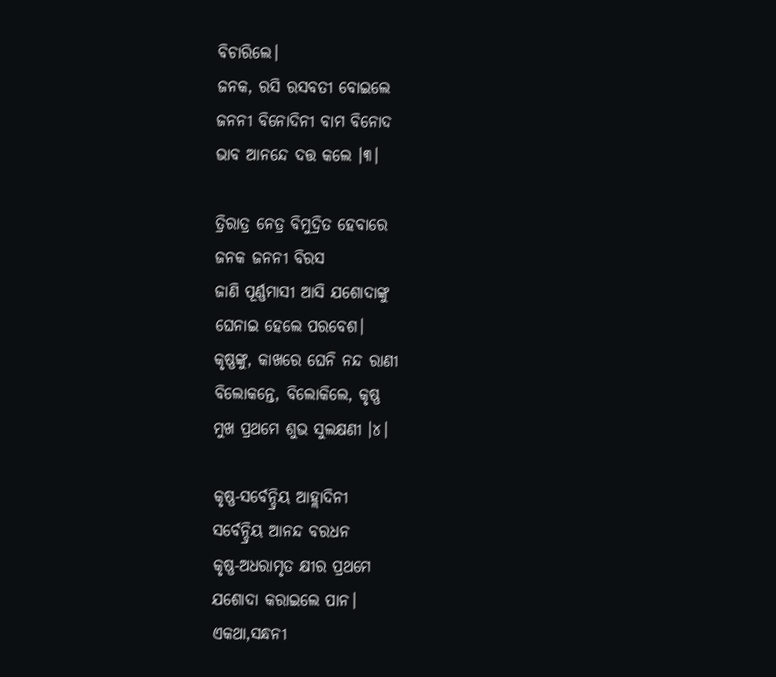ବିଚାରିଲେ।
ଜନକ, ରସି ରସବତୀ ବୋଇଲେ
ଜନନୀ ବିନୋଦିନୀ ବାମ ବିନୋଦ
ଭାବ ଆନନ୍ଦେ ଦତ୍ତ କଲେ ।୩।

ତ୍ରିରାତ୍ର ନେତ୍ର ବିମୁଦ୍ରିତ ହେବାରେ
ଜନକ ଜନନୀ ବିରସ
ଜାଣି ପୂର୍ଣ୍ଣମାସୀ ଆସି ଯଶୋଦାଙ୍କୁ
ଘେନାଇ ହେଲେ ପରବେଶ।
କୃଷ୍ଣଙ୍କୁ, କାଖରେ ଘେନି ନନ୍ଦ ରାଣୀ
ବିଲୋକନ୍ତେ, ବିଲୋକିଲେ, କୃଷ୍ଣ
ମୁଖ ପ୍ରଥମେ ଶୁଭ ସୁଲକ୍ଷଣୀ ।୪।

କୃଷ୍ଣ-ସର୍ବେନ୍ଦ୍ରିୟ ଆହ୍ଲାଦିନୀ
ସର୍ବେନ୍ଦ୍ରିୟ ଆନନ୍ଦ ବରଧନ
କୃଷ୍ଣ-ଅଧରାମୃତ କ୍ଷୀର ପ୍ରଥମେ
ଯଶୋଦା କରାଇଲେ ପାନ।
ଏକଥା,ସନ୍ଧନୀ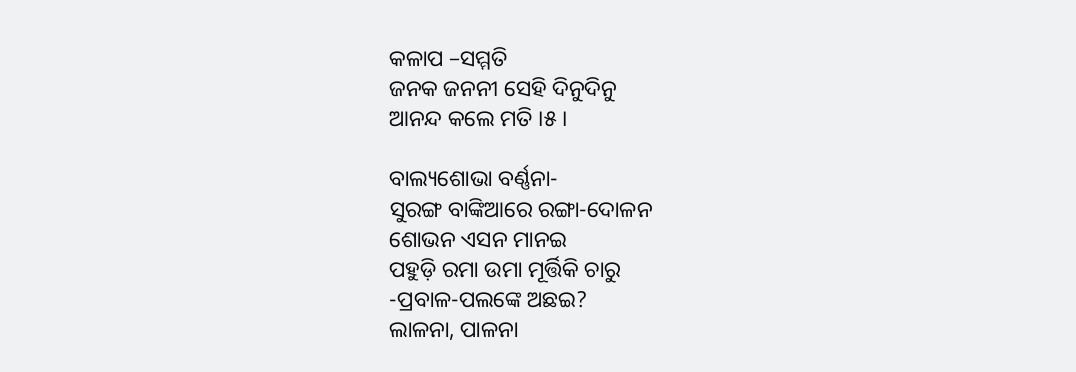କଳାପ –ସମ୍ମତି
ଜନକ ଜନନୀ ସେହି ଦିନୁଦିନୁ
ଆନନ୍ଦ କଲେ ମତି ।୫।

ବାଲ୍ୟଶୋଭା ବର୍ଣ୍ଣନା-
ସୁରଙ୍ଗ ବାଙ୍କିଆରେ ରଙ୍ଗା-ଦୋଳନ
ଶୋଭନ ଏସନ ମାନଇ
ପହୁଡ଼ି ରମା ଉମା ମୂର୍ତ୍ତିକି ଚାରୁ
-ପ୍ରବାଳ-ପଲଙ୍କେ ଅଛଇ?
ଲାଳନା, ପାଳନା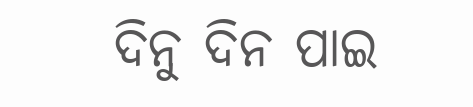ଦିନୁ ଦିନ ପାଇ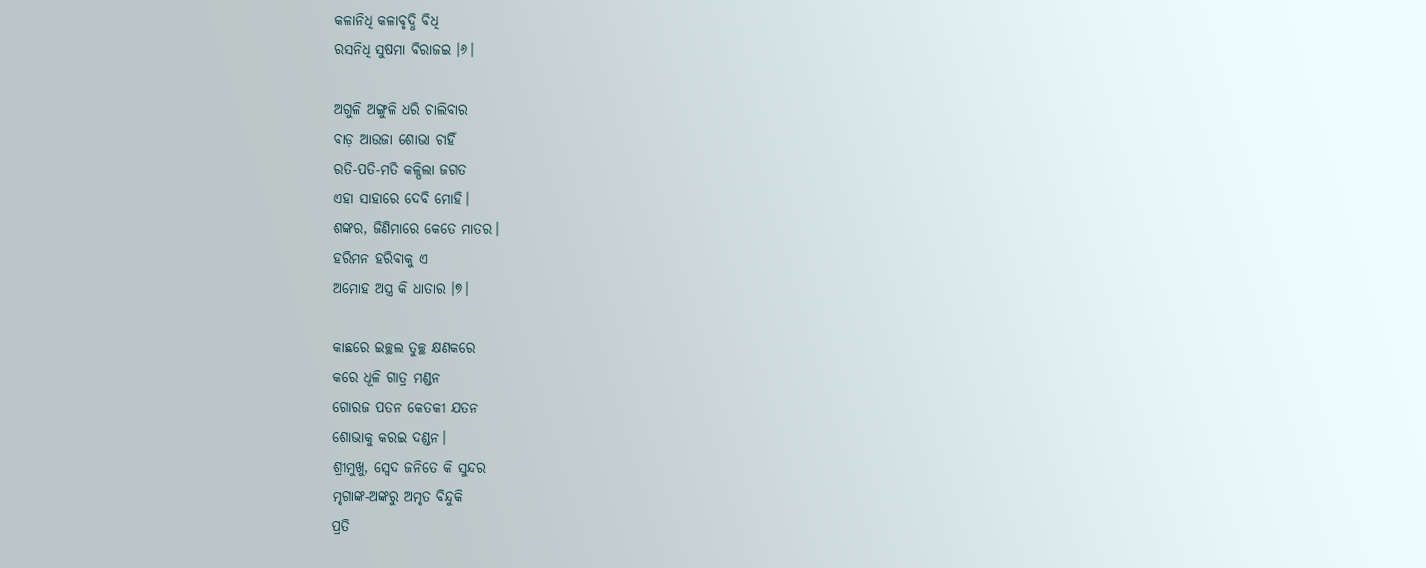କଳାନିଧି କଳାବୃଦ୍ଧି ବିଧି
ରସନିଧି ସୁଷମା ବିରାଜଇ ।୬।

ଅଗୁଳି ଅଙ୍ଗୁଳି ଧରି ଚାଲିବାର
ବାଡ଼ ଆଉଜା ଶୋଭା ଚାହିଁ
ରତି-ପତି-ମତି କଳ୍ପିଲା ଜଗତ
ଏହା ସାହାରେ ଦେବି ମୋହି।
ଶଙ୍କର, ଜିଣିମାରେ କେତେ ମାତର।
ହରିମନ ହରିବାକୁ ଏ
ଅମୋହ ଅସ୍ତ୍ର କି ଧାତାର ।୭।

କାଛରେ ଇଚ୍ଛଲ ତୁଚ୍ଛ କ୍ଷଣକରେ
କରେ ଧୂଳି ଗାତ୍ର ମଣ୍ଡନ
ଗୋରଜ ପତନ କେତକୀ ଯତନ
ଶୋଭାକୁ କରଇ ଦଣ୍ଡନ।
ଶ୍ରୀମୁଖୁ, ସ୍ୱେଦ ଜନିତେ କି ସୁନ୍ଦର
ମୃଗାଙ୍କ-ଅଙ୍କରୁ ଅମୃତ ବିନ୍ଦୁକି
ପ୍ରତି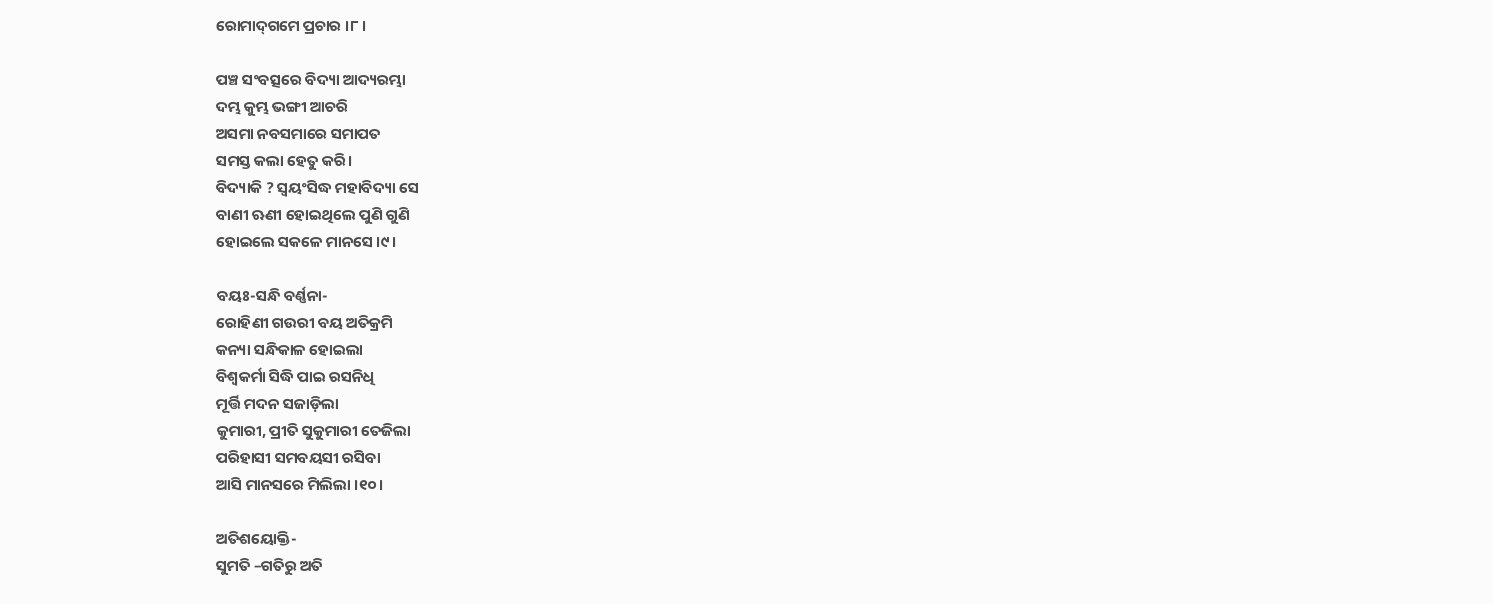ରୋମାଦ୍‌ଗମେ ପ୍ରଚାର ।୮।

ପଞ୍ଚ ସଂବତ୍ସରେ ବିଦ୍ୟା ଆଦ୍ୟରମ୍ଭା
ଦମ୍ଭ କୁମ୍ଭ ଭଙ୍ଗୀ ଆଚରି
ଅସମା ନବସମାରେ ସମାପତ
ସମସ୍ତ କଲା ହେତୁ କରି।
ବିଦ୍ୟାକି ? ସ୍ୱୟଂସିଦ୍ଧ ମହାବିଦ୍ୟା ସେ
ବାଣୀ ଋଣୀ ହୋଇଥିଲେ ପୁଣି ଗୁଣି
ହୋଇଲେ ସକଳେ ମାନସେ ।୯।

ବୟଃ-ସନ୍ଧି ବର୍ଣ୍ଣନା-
ରୋହିଣୀ ଗଉରୀ ବୟ ଅତିକ୍ରମି
କନ୍ୟା ସନ୍ଧିକାଳ ହୋଇଲା
ବିଶ୍ୱକର୍ମା ସିଦ୍ଧି ପାଇ ରସନିଧି
ମୂର୍ତ୍ତି ମଦନ ସଜାଡ଼ିଲା
କୁମାରୀ, ପ୍ରୀତି ସୁକୁମାରୀ ତେଜିଲା
ପରିହାସୀ ସମବୟସୀ ରସିବା
ଆସି ମାନସରେ ମିଲିଲା ।୧୦।

ଅତିଶୟୋକ୍ତି-
ସୁମତି –ଗତିରୁ ଅତି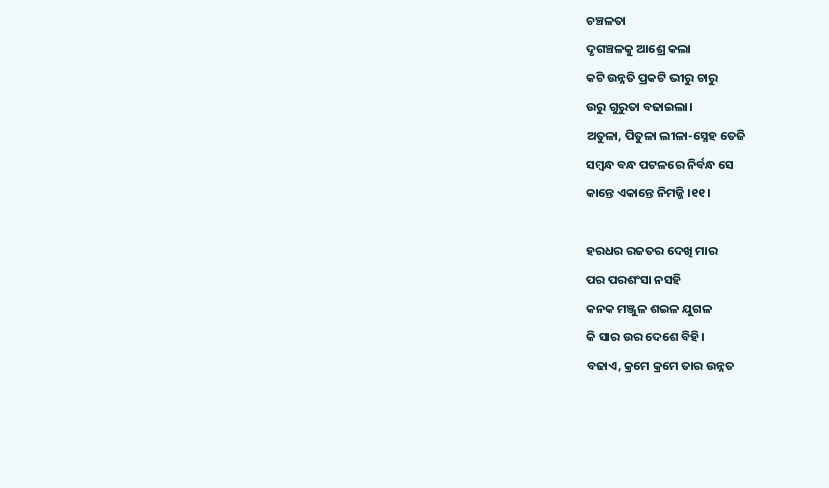ଚଞ୍ଚଳତା
ଦୃଗଞ୍ଚଳକୁ ଆଶ୍ରେ କଲା
କଟି ଉନ୍ନତି ପ୍ରକଟି ଭୀରୁ ଚାରୁ
ଉରୁ ଗୁରୁତା ବଢାଇଲା।
ଅତୁଳା, ପିତୁଳା ଲୀଳା-ସ୍ନେହ ତେଜି
ସମ୍ବନ୍ଧ ବନ୍ଧ ପଟଳରେ ନିର୍ବନ୍ଧ ସେ
କାନ୍ତେ ଏକାନ୍ତେ ନିମଜ୍ଜି ।୧୧।

ହରଧର ରଜତର ଦେଖି ମାର
ପର ପରଶଂସା ନସହି
କନକ ମଞ୍ଜୁଳ ଶଇଳ ଯୁଗଳ
କି ସାର ଉର ଦେଶେ ବିହି।
ବଢାଏ, କ୍ରମେ କ୍ରମେ ତାର ଉନ୍ନତ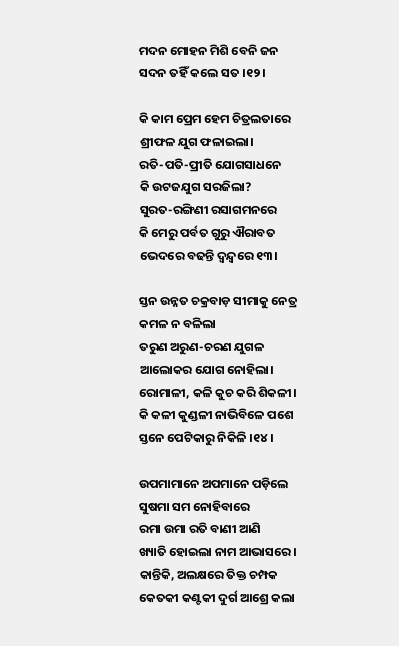ମଦନ ମୋହନ ମିଶି ବେନି ଜନ
ସଦନ ତହିଁ କଲେ ସତ ।୧୨।

କି କାମ ପ୍ରେମ ହେମ ଚିତ୍ରଲତାରେ
ଶ୍ରୀଫଳ ଯୁଗ ଫଳାଇଲା।
ରତି-ପତି-ପ୍ରୀତି ଯୋଗସାଧନେ
କି ଉଟଜଯୁଗ ସରଜିଲା?
ସୁରତ-ରଙ୍ଗିଣୀ ରସାଗମନରେ
କି ମେରୁ ପର୍ବତ ଗୁରୁ ଐରାବତ
ଭେଦରେ ବଢନ୍ତି ଦ୍ୱନ୍ଦ୍ୱରେ ୧୩।

ସ୍ତନ ଉନ୍ନତ ଚକ୍ରବାଡ଼ ସୀମାକୁ ନେତ୍ର
କମଳ ନ ବଳିଲା
ତରୁଣ ଅରୁଣ-ଚରଣ ଯୁଗଳ
ଆଲୋକର ଯୋଗ ନୋହିଲା।
ରୋମାଳୀ, କଳି କୁଚ କରି ଶିକଳୀ।
କି କଳୀ କୁଣ୍ଡଳୀ ନାଭିବିଳେ ପଶେ
ସ୍ତନେ ପେଟିକାରୁ ନିକିଳି ।୧୪।

ଉପମାମାନେ ଅପମାନେ ପଡ଼ିଲେ
ସୁଷମା ସମ ନୋହିବାରେ
ରମା ଉମା ରତି ବାଣୀ ଆଣି
ଖ୍ୟାତି ହୋଇଲା ନାମ ଆଭାସରେ।
କାନ୍ତିକି, ଅଲକ୍ଷରେ ତିକ୍ତ ଚମ୍ପକ
କେତକୀ କଣ୍ଟକୀ ଦୁର୍ଗ ଆଶ୍ରେ କଲା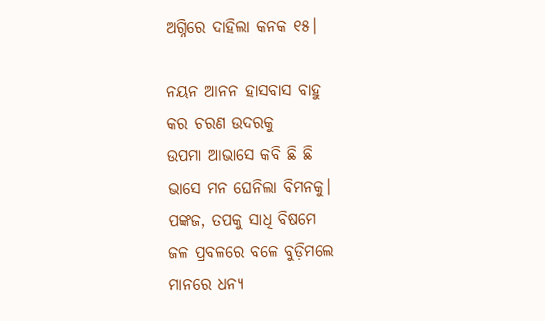ଅଗ୍ନିରେ ଦାହିଲା କନକ ୧୫।

ନୟନ ଆନନ ହାସବାସ ବାହୁ
କର ଚରଣ ଉଦରକୁ
ଉପମା ଆଭାସେ କବି ଛି ଛି
ଭାସେ ମନ ଘେନିଲା ବିମନକୁ।
ପଙ୍କଜ, ତପକୁ ସାଧି ବିଷମେ
ଜଳ ପ୍ରବଳରେ ବଳେ ବୁଡ଼ିମଲେ
ମାନରେ ଧନ୍ୟ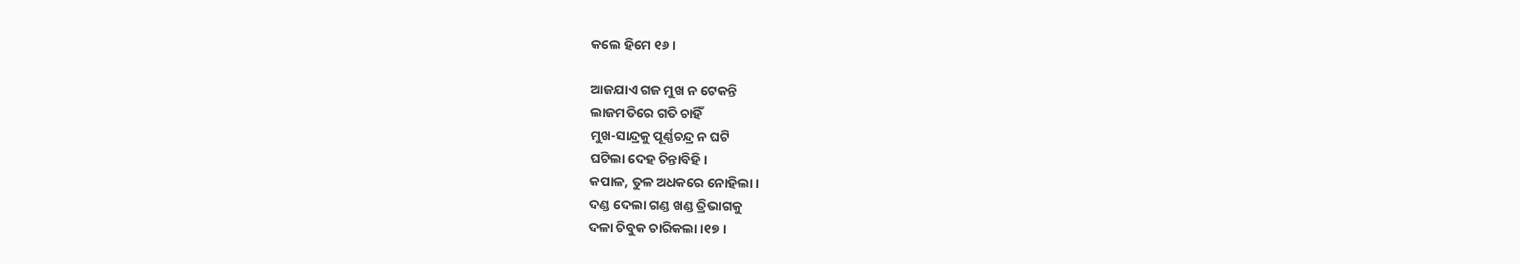କଲେ ହିମେ ୧୬।

ଆଜଯାଏ ଗଜ ମୁଖ ନ ଟେକନ୍ତି
ଲାଜମତିରେ ଗତି ଚାହିଁ
ମୁଖ-ସାନ୍ଦ୍ରକୁ ପୂର୍ଣ୍ଣଚନ୍ଦ୍ର ନ ଘଟି
ଘଟିଲା ଦେହ ଚିନ୍ତାବିହି।
କପାଳ, ତୁଳ ଅଧକରେ ନୋହିଲା।
ଦଣ୍ଡ ଦେଲା ଗଣ୍ଡ ଖଣ୍ଡ ତ୍ରିଭାଗକୁ
ଦଳା ଚିବୁକ ଚାରିକଲା ।୧୭।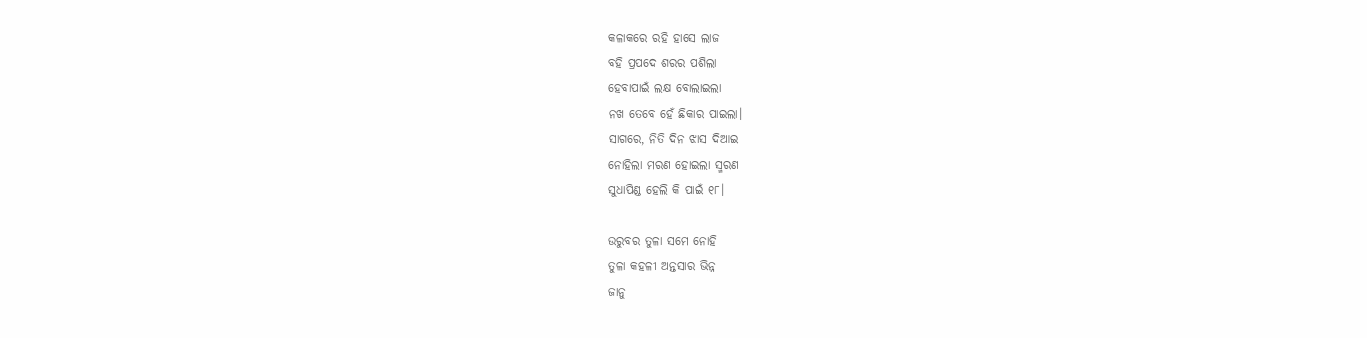କଳାକରେ ରହି ହାସେ ଲାଜ
ବହି ପ୍ରପଦେ ଶରର ପଶିଲା
ହେବାପାଇଁ ଲକ୍ଷ ବୋଲାଇଲା
ନଖ ତେବେ ହେଁ ଛିକାର ପାଇଲା।
ସାଗରେ, ନିତି ଦିନ ଝାସ ଦିଆଇ
ନୋହିଲା ମରଣ ହୋଇଲା ସ୍ମରଣ
ସୁଧାପିଣ୍ଡ ହେଲି କି ପାଇଁ ୧୮।

ଉରୁବର ତୁଳା ସମେ ନୋହି
ତୁଳା କହଳୀ ଅନ୍ତସାର ଭିନ୍ନ
ଜାନୁ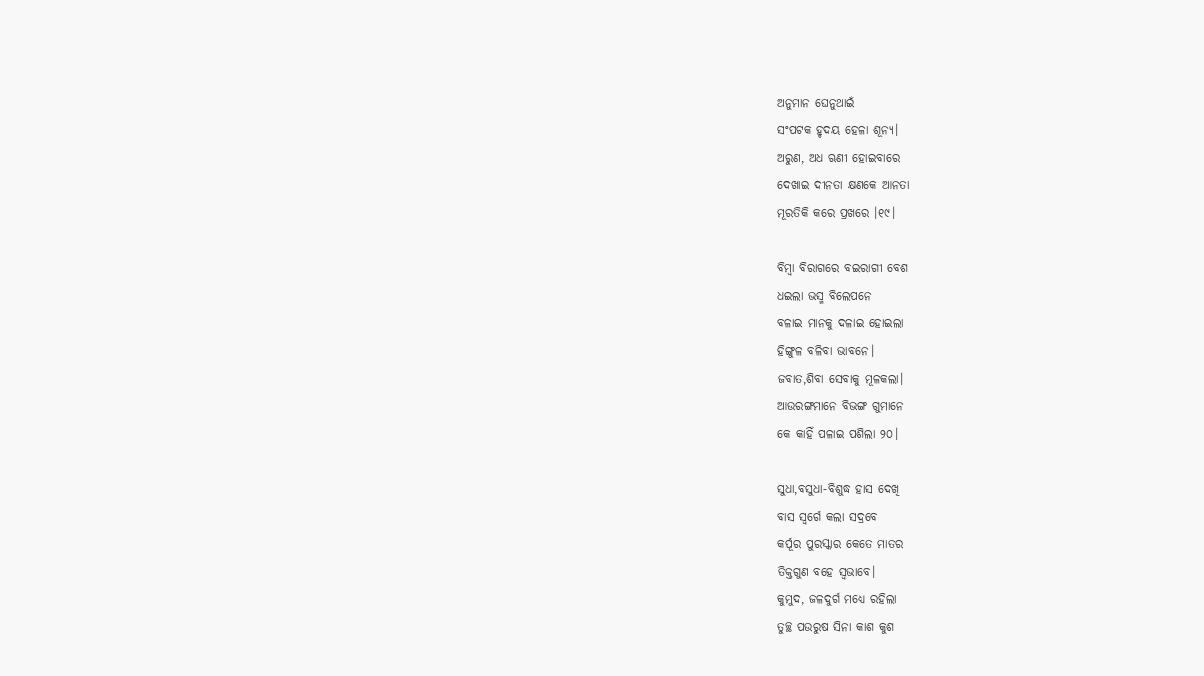ଅନୁମାନ ଘେନୁଥାଇଁ
ସଂପଟକ ହୃଦୟ ହେଳା ଶୂନ୍ୟ।
ଅରୁଣ, ଅଧ ଋଣୀ ହୋଇବାରେ
ଦେଖାଇ ଦୀନତା କ୍ଷଣକେ ଆନତା
ମୂରତିକି କରେ ପ୍ରଖରେ ।୧୯।

ବିମ୍ବା ବିରାଗରେ ବଇରାଗୀ ବେଶ
ଧଇଲା ଭସ୍ମ ବିଲେପନେ
ବଳାଇ ମାନକୁ ଦଳାଇ ହୋଇଲା
ହିଙ୍ଗୁଳ ବଳିବା ଭାବନେ।
ଜବାତ,ଶିବା ସେବାକୁ ମୂଳକଲା।
ଆଉରଙ୍ଗମାନେ ବିଭଙ୍ଗ ଗୁମାନେ
କେ କାହିଁ ପଳାଇ ପଶିଲା ୨୦।

ସୁଧା,ବସୁଧା-ବିଶୁଦ୍ଧ ହାସ ଦେଖି
ବାସ ସ୍ୱର୍ଗେ କଲା ସଦ୍ରବେ
କର୍ପୂର ପୁରସ୍କାର କେତେ ମାତର
ତିକ୍ତଗୁଣ ବହେ ସ୍ୱଭାବେ।
କୁମୁଦ, ଜଳଦୁର୍ଗ ମଧ୍ୟେ ରହିଲା
ତୁଚ୍ଛ ପଉରୁଷ ସିନା କାଶ କୁଶ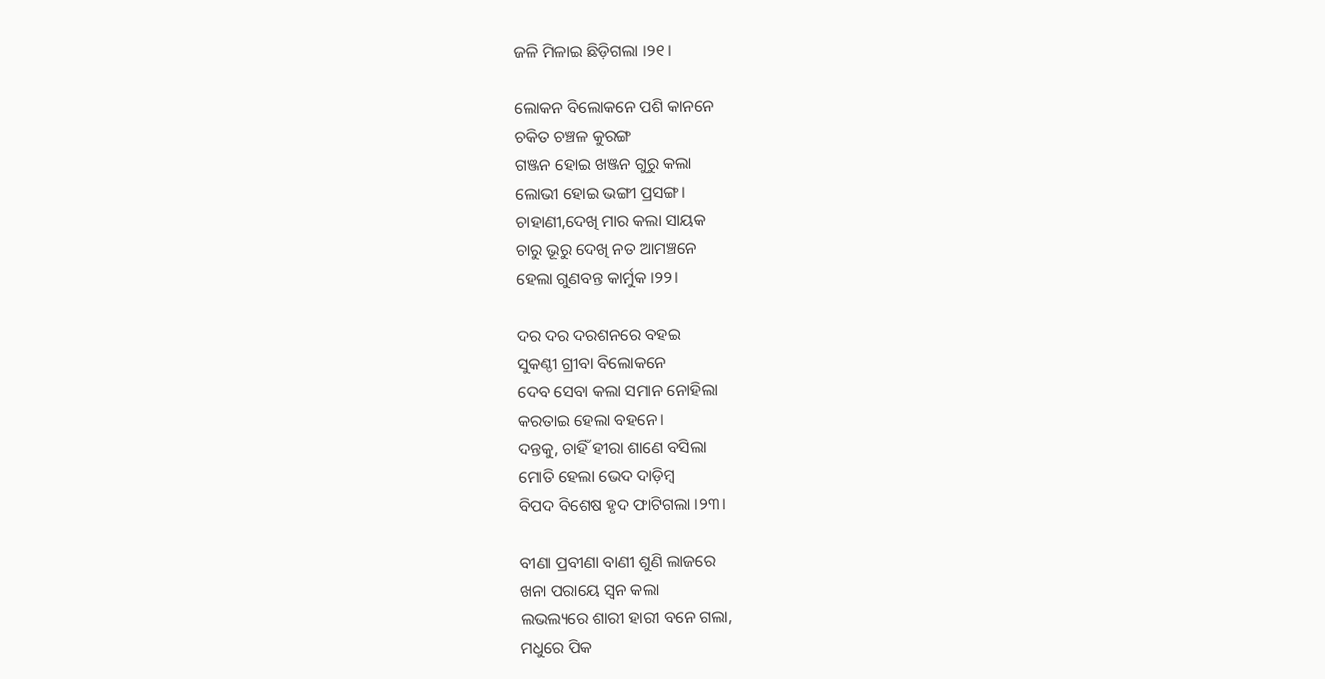ଜଳି ମିଳାଇ ଛିଡ଼ିଗଲା ।୨୧।

ଲୋକନ ବିଲୋକନେ ପଶି କାନନେ
ଚକିତ ଚଞ୍ଚଳ କୁରଙ୍ଗ
ଗଞ୍ଜନ ହୋଇ ଖଞ୍ଜନ ଗୁରୁ କଲା
ଲୋଭୀ ହୋଇ ଭଙ୍ଗୀ ପ୍ରସଙ୍ଗ।
ଚାହାଣୀ,ଦେଖି ମାର କଲା ସାୟକ
ଚାରୁ ଭୂରୁ ଦେଖି ନତ ଆମଞ୍ଚନେ
ହେଲା ଗୁଣବନ୍ତ କାର୍ମୁକ ।୨୨।

ଦର ଦର ଦରଶନରେ ବହଇ
ସୁକଣ୍ଠୀ ଗ୍ରୀବା ବିଲୋକନେ
ଦେବ ସେବା କଲା ସମାନ ନୋହିଲା
କରତାଇ ହେଲା ବହନେ।
ଦନ୍ତକୁ, ଚାହିଁ ହୀରା ଶାଣେ ବସିଲା
ମୋତି ହେଲା ଭେଦ ଦାଡ଼ିମ୍ବ
ବିପଦ ବିଶେଷ ହୃଦ ଫାଟିଗଲା ।୨୩।

ବୀଣା ପ୍ରବୀଣା ବାଣୀ ଶୁଣି ଲାଜରେ
ଖନା ପରାୟେ ସ୍ୱନ କଲା
ଲଭଲ୍ୟରେ ଶାରୀ ହାରୀ ବନେ ଗଲା,
ମଧୁରେ ପିକ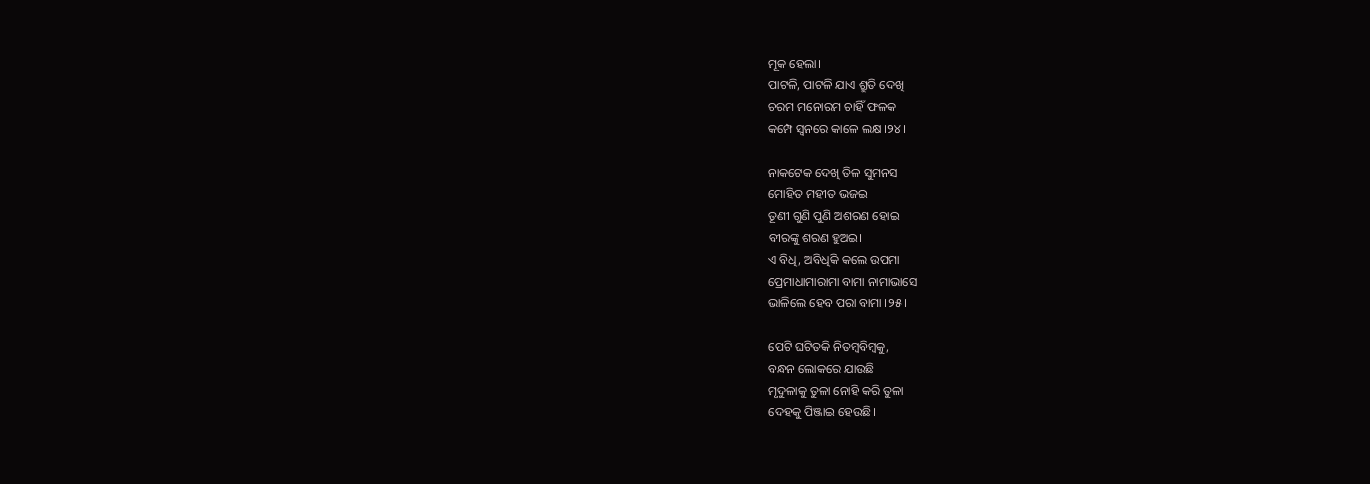ମୂକ ହେଲା।
ପାଟଳି, ପାଟଳି ଯାଏ ଶ୍ରୁତି ଦେଖି
ଚରମ ମନୋରମ ଚାହିଁ ଫଳକ
କମ୍ପେ ସ୍ୱନରେ କାଳେ ଲକ୍ଷ ।୨୪।

ନାକଟେକ ଦେଖି ତିଳ ସୁମନସ
ମୋହିତ ମହୀତ ଭଜଇ
ତୂଣୀ ଗୁଣି ପୁଣି ଅଶରଣ ହୋଇ
ବୀରଙ୍କୁ ଶରଣ ହୁଅଇ।
ଏ ବିଧି, ଅବିଧିକି କଲେ ଉପମା
ପ୍ରେମାଧାମାରାମା ବାମା ନାମାଭାସେ
ଭାଳିଲେ ହେବ ପରା ବାମା ।୨୫।

ପେଟି ଘଟିତକି ନିତମ୍ୱବିମ୍ବକୁ,
ବନ୍ଧନ ଲୋକରେ ଯାଉଛି
ମୃଦୁଳାକୁ ତୁଳା ନୋହି କରି ତୁଳା
ଦେହକୁ ପିଞ୍ଜାଇ ହେଉଛି।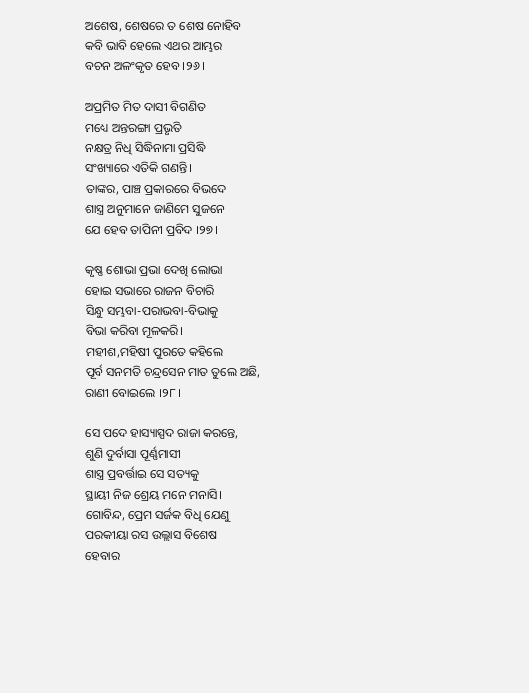ଅଶେଷ, ଶେଷରେ ତ ଶେଷ ନୋହିବ
କବି ଭାବି ହେଲେ ଏଥର ଆମ୍ଭର
ବଚନ ଅଳଂକୃତ ହେବ ।୨୬।

ଅପ୍ରମିତ ମିତ ଦାସୀ ବିଗଣିତ
ମଧ୍ୟେ ଅନ୍ତରଙ୍ଗା ପ୍ରଭୃତି
ନକ୍ଷତ୍ର ନିଧି ସିଦ୍ଧିନାମା ପ୍ରସିଦ୍ଧି
ସଂଖ୍ୟାରେ ଏତିକି ଗଣନ୍ତି।
ତାଙ୍କର, ପାଞ୍ଚ ପ୍ରକାରରେ ବିଭଦେ
ଶାସ୍ତ୍ର ଅନୁମାନେ ଜାଣିମେ ସୁଜନେ
ଯେ ହେବ ତାପିନୀ ପ୍ରବିଦ ।୨୭।

କୃଷ୍ଣ ଶୋଭା ପ୍ରଭା ଦେଖି ଲୋଭା
ହୋଇ ସଭାରେ ରାଜନ ବିଚାରି
ସିନ୍ଧୁ ସମ୍ଭବା-ପରାଭବା-ବିଭାକୁ
ବିଭା କରିବା ମୂଳକରି।
ମହୀଶ,ମହିଷୀ ପୁରତେ କହିଲେ
ପୂର୍ବ ସନମତି ଚନ୍ଦ୍ରସେନ ମାତ ତୁଲେ ଅଛି,
ରାଣୀ ବୋଇଲେ ।୨୮।

ସେ ପଦେ ହାସ୍ୟାସ୍ପଦ ରାଜା କରନ୍ତେ,
ଶୁଣି ଦୁର୍ବାସା ପୂର୍ଣ୍ଣମାସୀ
ଶାସ୍ତ୍ର ପ୍ରବର୍ତ୍ତାଇ ସେ ସତ୍ୟକୁ
ସ୍ଥାୟୀ ନିଜ ଶ୍ରେୟ ମନେ ମନାସି।
ଗୋବିନ୍ଦ, ପ୍ରେମ ସର୍ଜକ ବିଧି ଯେଣୁ
ପରକୀୟା ରସ ଉଲ୍ଲାସ ବିଶେଷ
ହେବାର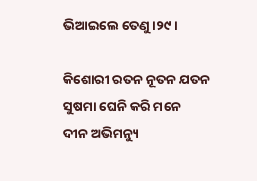ଭିଆଇଲେ ତେଣୁ ।୨୯।

କିଶୋରୀ ରତନ ନୂତନ ଯତନ
ସୁଷମା ଘେନି କରି ମନେ
ଦୀନ ଅଭିମନ୍ୟୁ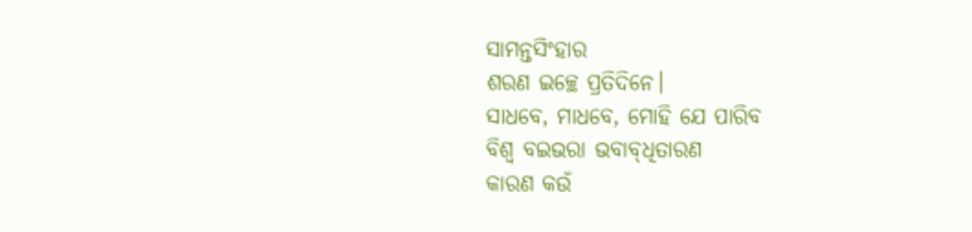ସାମନ୍ତସିଂହାର
ଶରଣ ଇଚ୍ଛେ ପ୍ରତିଦିନେ।
ସାଧବେ, ମାଧବେ, ମୋହି ଯେ ପାରିବ
ବିଶ୍ୱ ବଇଭରା ଭବାବ୍‌ଧିତାରଣ
କାରଣ କଉଁ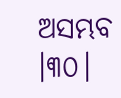ଅସମ୍ଭବ ।୩୦।